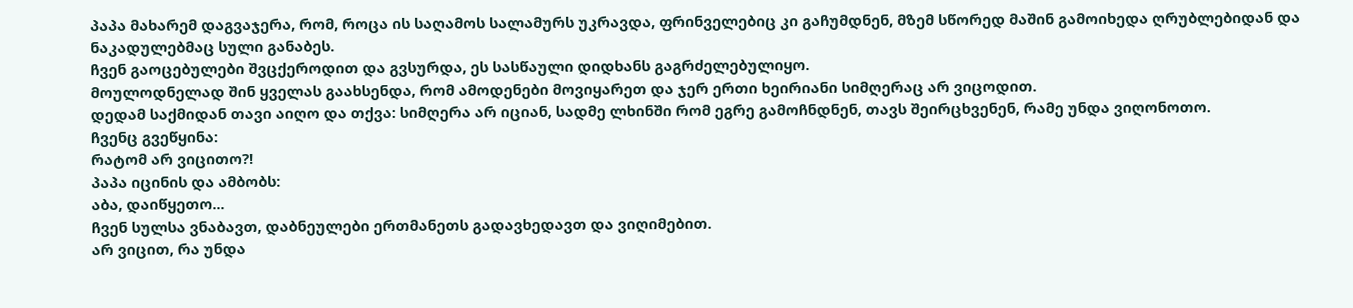პაპა მახარემ დაგვაჯერა, რომ, როცა ის საღამოს სალამურს უკრავდა, ფრინველებიც კი გაჩუმდნენ, მზემ სწორედ მაშინ გამოიხედა ღრუბლებიდან და ნაკადულებმაც სული განაბეს.
ჩვენ გაოცებულები შვცქეროდით და გვსურდა, ეს სასწაული დიდხანს გაგრძელებულიყო.
მოულოდნელად შინ ყველას გაახსენდა, რომ ამოდენები მოვიყარეთ და ჯერ ერთი ხეირიანი სიმღერაც არ ვიცოდით.
დედამ საქმიდან თავი აიღო და თქვა: სიმღერა არ იციან, სადმე ლხინში რომ ეგრე გამოჩნდნენ, თავს შეირცხვენენ, რამე უნდა ვიღონოთო.
ჩვენც გვეწყინა:
რატომ არ ვიცითო?!
პაპა იცინის და ამბობს:
აბა, დაიწყეთო...
ჩვენ სულსა ვნაბავთ, დაბნეულები ერთმანეთს გადავხედავთ და ვიღიმებით.
არ ვიცით, რა უნდა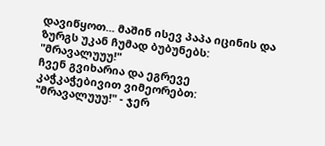დავიწყოთ... მაშინ ისევ პაპა იცინის და ზურგს უკან ჩუმად ბუბუნებს:
"მრავალუუუ!"
ჩვენ გვიხარია და ეგრევე კაჭკაჭებივით ვიმეორებთ:
"მრავალუუუ!" - ჯერ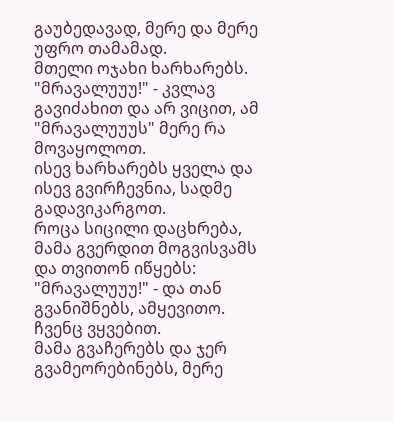გაუბედავად, მერე და მერე უფრო თამამად.
მთელი ოჯახი ხარხარებს.
"მრავალუუუ!" - კვლავ გავიძახით და არ ვიცით, ამ "მრავალუუუს" მერე რა მოვაყოლოთ.
ისევ ხარხარებს ყველა და ისევ გვირჩევნია, სადმე გადავიკარგოთ.
როცა სიცილი დაცხრება, მამა გვერდით მოგვისვამს და თვითონ იწყებს:
"მრავალუუუ!" - და თან გვანიშნებს, ამყევითო.
ჩვენც ვყვებით.
მამა გვაჩერებს და ჯერ გვამეორებინებს, მერე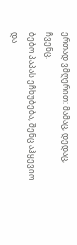ერთად ვმღერით: მამაც, დედაც, ჩვენც.
ბებო პაპას ეჩხუბება, შენც აჰყევიო და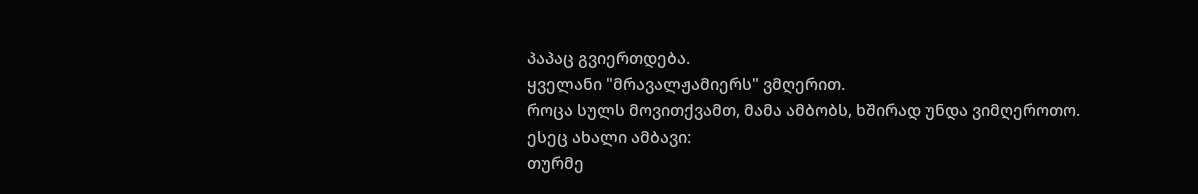პაპაც გვიერთდება.
ყველანი "მრავალჟამიერს" ვმღერით.
როცა სულს მოვითქვამთ, მამა ამბობს, ხშირად უნდა ვიმღეროთო.
ესეც ახალი ამბავი:
თურმე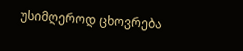უსიმღეროდ ცხოვრება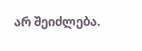არ შეიძლება.